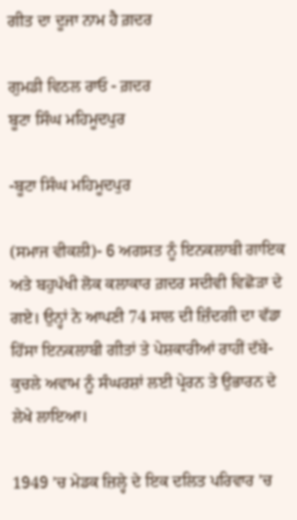ਗੀਤ ਦਾ ਦੂਜਾ ਨਾਮ ਹੈ ਗ਼ਦਰ

ਗੁਮਡੀ ਵਿਠਲ ਰਾਓ - ਗ਼ਦਰ
ਬੂਟਾ ਸਿੰਘ ਮਹਿਮੂਦਪੁਰ

-ਬੂਟਾ ਸਿੰਘ ਮਹਿਮੂਦਪੁਰ

(ਸਮਾਜ ਵੀਕਲੀ)- 6 ਅਗਸਤ ਨੂੰ ਇਨਕਲਾਬੀ ਗਾਇਕ ਅਤੇ ਬਹੁਪੱਖੀ ਲੋਕ ਕਲਾਕਾਰ ਗ਼ਦਰ ਸਦੀਵੀ ਵਿਛੋੜਾ ਦੇ ਗਏ। ਉਨ੍ਹਾਂ ਨੇ ਆਪਣੀ 74 ਸਾਲ ਦੀ ਜ਼ਿੰਦਗੀ ਦਾ ਵੱਡਾ ਹਿੱਸਾ ਇਨਕਲਾਬੀ ਗੀਤਾਂ ਤੇ ਪੇਸ਼ਕਾਰੀਆਂ ਰਾਹੀਂ ਦੱਬੇ-ਕੁਚਲੇ ਅਵਾਮ ਨੂੰ ਸੰਘਰਸ਼ਾਂ ਲਈ ਪ੍ਰੇਰਨ ਤੇ ਉਭਾਰਨ ਦੇ ਲੇਖੇ ਲਾਇਆ।

1949 ’ਚ ਮੇਡਕ ਜ਼ਿਲ੍ਹੇ ਦੇ ਇਕ ਦਲਿਤ ਪਰਿਵਾਰ ’ਚ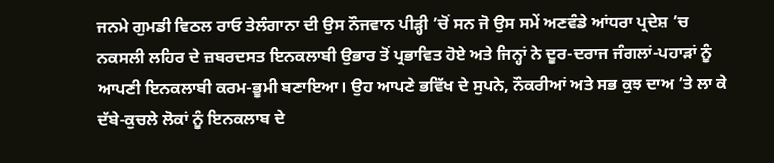ਜਨਮੇ ਗੁਮਡੀ ਵਿਠਲ ਰਾਓ ਤੇਲੰਗਾਨਾ ਦੀ ਉਸ ਨੌਜਵਾਨ ਪੀੜ੍ਹੀ ’ਚੋਂ ਸਨ ਜੋ ਉਸ ਸਮੇਂ ਅਣਵੰਡੇ ਆਂਧਰਾ ਪ੍ਰਦੇਸ਼ ’ਚ ਨਕਸਲੀ ਲਹਿਰ ਦੇ ਜ਼ਬਰਦਸਤ ਇਨਕਲਾਬੀ ਉਭਾਰ ਤੋਂ ਪ੍ਰਭਾਵਿਤ ਹੋਏ ਅਤੇ ਜਿਨ੍ਹਾਂ ਨੇ ਦੂਰ-ਦਰਾਜ ਜੰਗਲਾਂ-ਪਹਾੜਾਂ ਨੂੰ ਆਪਣੀ ਇਨਕਲਾਬੀ ਕਰਮ-ਭੂਮੀ ਬਣਾਇਆ। ਉਹ ਆਪਣੇ ਭਵਿੱਖ ਦੇ ਸੁਪਨੇ, ਨੌਕਰੀਆਂ ਅਤੇ ਸਭ ਕੁਝ ਦਾਅ ’ਤੇ ਲਾ ਕੇ ਦੱਬੇ-ਕੁਚਲੇ ਲੋਕਾਂ ਨੂੰ ਇਨਕਲਾਬ ਦੇ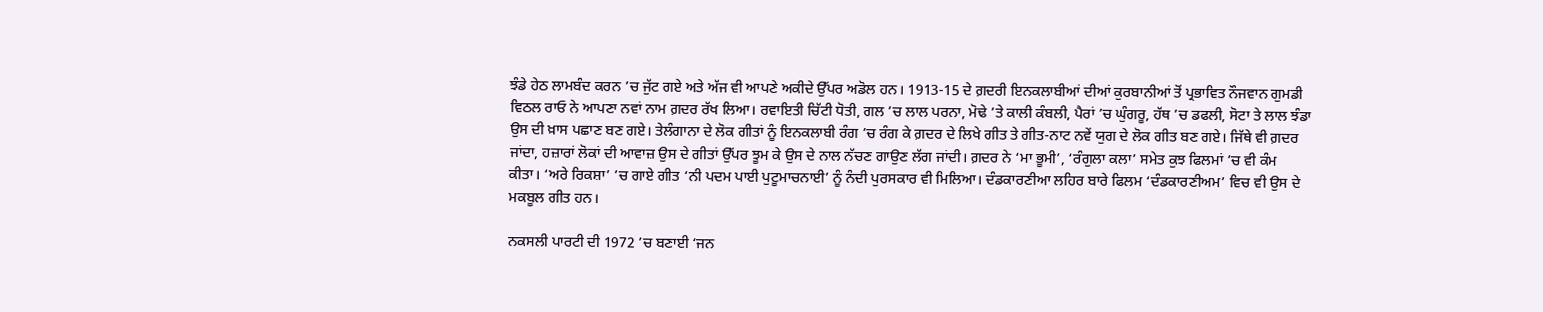ਝੰਡੇ ਹੇਠ ਲਾਮਬੰਦ ਕਰਨ ’ਚ ਜੁੱਟ ਗਏ ਅਤੇ ਅੱਜ ਵੀ ਆਪਣੇ ਅਕੀਦੇ ਉੱਪਰ ਅਡੋਲ ਹਨ। 1913-15 ਦੇ ਗ਼ਦਰੀ ਇਨਕਲਾਬੀਆਂ ਦੀਆਂ ਕੁਰਬਾਨੀਆਂ ਤੋਂ ਪ੍ਰਭਾਵਿਤ ਨੌਜਵਾਨ ਗੁਮਡੀ ਵਿਠਲ ਰਾਓ ਨੇ ਆਪਣਾ ਨਵਾਂ ਨਾਮ ਗ਼ਦਰ ਰੱਖ ਲਿਆ। ਰਵਾਇਤੀ ਚਿੱਟੀ ਧੋਤੀ, ਗਲ ’ਚ ਲਾਲ ਪਰਨਾ, ਮੋਢੇ ’ਤੇ ਕਾਲੀ ਕੰਬਲੀ, ਪੈਰਾਂ ’ਚ ਘੁੰਗਰੂ, ਹੱਥ ’ਚ ਡਫਲੀ, ਸੋਟਾ ਤੇ ਲਾਲ ਝੰਡਾ ਉਸ ਦੀ ਖ਼ਾਸ ਪਛਾਣ ਬਣ ਗਏ। ਤੇਲੰਗਾਨਾ ਦੇ ਲੋਕ ਗੀਤਾਂ ਨੂੰ ਇਨਕਲਾਬੀ ਰੰਗ ’ਚ ਰੰਗ ਕੇ ਗ਼ਦਰ ਦੇ ਲਿਖੇ ਗੀਤ ਤੇ ਗੀਤ-ਨਾਟ ਨਵੇਂ ਯੁਗ ਦੇ ਲੋਕ ਗੀਤ ਬਣ ਗਏ। ਜਿੱਥੇ ਵੀ ਗ਼ਦਰ ਜਾਂਦਾ, ਹਜ਼ਾਰਾਂ ਲੋਕਾਂ ਦੀ ਆਵਾਜ਼ ਉਸ ਦੇ ਗੀਤਾਂ ਉੱਪਰ ਝੂਮ ਕੇ ਉਸ ਦੇ ਨਾਲ ਨੱਚਣ ਗਾਉਣ ਲੱਗ ਜਾਂਦੀ। ਗ਼ਦਰ ਨੇ ‘ਮਾ ਭੂਮੀ’, ‘ਰੰਗੁਲਾ ਕਲਾ’ ਸਮੇਤ ਕੁਝ ਫਿਲਮਾਂ ’ਚ ਵੀ ਕੰਮ ਕੀਤਾ। ‘ਅਰੇ ਰਿਕਸ਼ਾ’ ’ਚ ਗਾਏ ਗੀਤ ‘ਨੀ ਪਦਮ ਪਾਈ ਪੁਟੂਮਾਚਨਾਈ’ ਨੂੰ ਨੰਦੀ ਪੁਰਸਕਾਰ ਵੀ ਮਿਲਿਆ। ਦੰਡਕਾਰਣੀਆ ਲਹਿਰ ਬਾਰੇ ਫਿਲਮ ‘ਦੰਡਕਾਰਣੀਅਮ’ ਵਿਚ ਵੀ ਉਸ ਦੇ ਮਕਬੂਲ ਗੀਤ ਹਨ।

ਨਕਸਲੀ ਪਾਰਟੀ ਦੀ 1972 ’ਚ ਬਣਾਈ ‘ਜਨ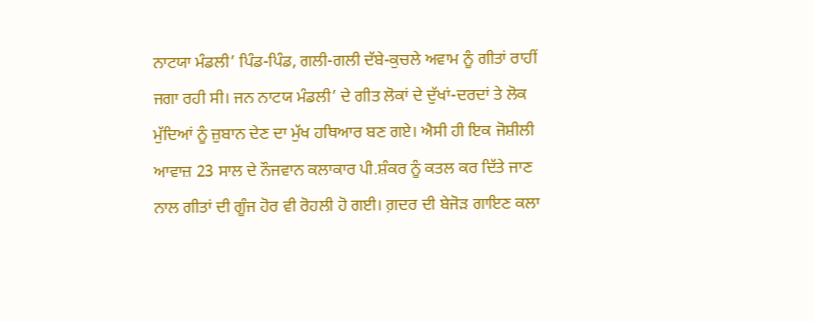ਨਾਟਯਾ ਮੰਡਲੀ’ ਪਿੰਡ-ਪਿੰਡ, ਗਲੀ-ਗਲੀ ਦੱਬੇ-ਕੁਚਲੇ ਅਵਾਮ ਨੂੰ ਗੀਤਾਂ ਰਾਹੀਂ ਜਗਾ ਰਹੀ ਸੀ। ਜਨ ਨਾਟਯ ਮੰਡਲੀ’ ਦੇ ਗੀਤ ਲੋਕਾਂ ਦੇ ਦੁੱਖਾਂ-ਦਰਦਾਂ ਤੇ ਲੋਕ ਮੁੱਦਿਆਂ ਨੂੰ ਜ਼ੁਬਾਨ ਦੇਣ ਦਾ ਮੁੱਖ ਹਥਿਆਰ ਬਣ ਗਏ। ਐਸੀ ਹੀ ਇਕ ਜੋਸ਼ੀਲੀ ਆਵਾਜ਼ 23 ਸਾਲ ਦੇ ਨੌਜਵਾਨ ਕਲਾਕਾਰ ਪੀ.ਸ਼ੰਕਰ ਨੂੰ ਕਤਲ ਕਰ ਦਿੱਤੇ ਜਾਣ ਨਾਲ ਗੀਤਾਂ ਦੀ ਗੂੰਜ ਹੋਰ ਵੀ ਰੋਹਲੀ ਹੋ ਗਈ। ਗ਼ਦਰ ਦੀ ਬੇਜੋੜ ਗਾਇਣ ਕਲਾ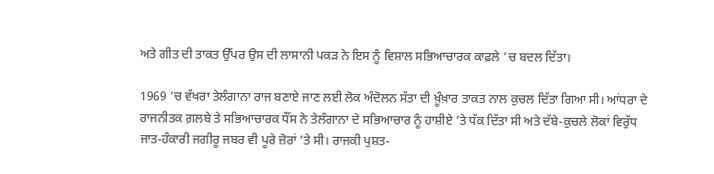ਅਤੇ ਗੀਤ ਦੀ ਤਾਕਤ ਉੱਪਰ ਉਸ ਦੀ ਲਾਸਾਨੀ ਪਕੜ ਨੇ ਇਸ ਨੂੰ ਵਿਸ਼ਾਲ ਸਭਿਆਚਾਰਕ ਕਾਫ਼ਲੇ ’ਚ ਬਦਲ ਦਿੱਤਾ।

1969 ’ਚ ਵੱਖਰਾ ਤੇਲੰਗਾਨਾ ਰਾਜ ਬਣਾਏ ਜਾਣ ਲਈ ਲੋਕ ਅੰਦੋਲਨ ਸੱਤਾ ਦੀ ਖ਼ੂੰਖ਼ਾਰ ਤਾਕਤ ਨਾਲ ਕੁਚਲ ਦਿੱਤਾ ਗਿਆ ਸੀ। ਆਂਧਰਾ ਦੇ ਰਾਜਨੀਤਕ ਗ਼ਲਬੇ ਤੇ ਸਭਿਆਚਾਰਕ ਧੌਂਸ ਨੇ ਤੇਲੰਗਾਨਾ ਦੇ ਸਭਿਆਚਾਰ ਨੂੰ ਹਾਸ਼ੀਏ ’ਤੇ ਧੱਕ ਦਿੱਤਾ ਸੀ ਅਤੇ ਦੱਬੇ-ਕੁਚਲੇ ਲੋਕਾਂ ਵਿਰੁੱਧ ਜਾਤ-ਹੰਕਾਰੀ ਜਗੀਰੂ ਜਬਰ ਵੀ ਪੂਰੇ ਜ਼ੋਰਾਂ ’ਤੇ ਸੀ। ਰਾਜਕੀ ਪੁਸ਼ਤ-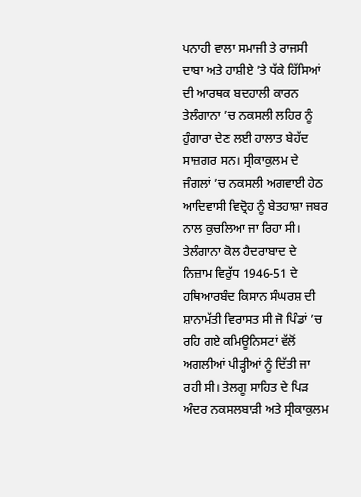ਪਨਾਹੀ ਵਾਲਾ ਸਮਾਜੀ ਤੇ ਰਾਜਸੀ ਦਾਬਾ ਅਤੇ ਹਾਸ਼ੀਏ ’ਤੇ ਧੱਕੇ ਹਿੱਸਿਆਂ ਦੀ ਆਰਥਕ ਬਦਹਾਲੀ ਕਾਰਨ ਤੇਲੰਗਾਨਾ ’ਚ ਨਕਸਲੀ ਲਹਿਰ ਨੂੰ ਹੁੰਗਾਰਾ ਦੇਣ ਲਈ ਹਾਲਾਤ ਬੇਹੱਦ ਸਾਜ਼ਗਰ ਸਨ। ਸ੍ਰੀਕਾਕੁਲਮ ਦੇ ਜੰਗਲਾਂ ’ਚ ਨਕਸਲੀ ਅਗਵਾਈ ਹੇਠ ਆਦਿਵਾਸੀ ਵਿਦ੍ਰੋਹ ਨੂੰ ਬੇਤਹਾਸ਼ਾ ਜਬਰ ਨਾਲ ਕੁਚਲਿਆ ਜਾ ਰਿਹਾ ਸੀ। ਤੇਲੰਗਾਨਾ ਕੋਲ ਹੈਦਰਾਬਾਦ ਦੇ ਨਿਜ਼ਾਮ ਵਿਰੁੱਧ 1946-51 ਦੇ ਹਥਿਆਰਬੰਦ ਕਿਸਾਨ ਸੰਘਰਸ਼ ਦੀ ਸ਼ਾਨਾਮੱਤੀ ਵਿਰਾਸਤ ਸੀ ਜੋ ਪਿੰਡਾਂ ’ਚ ਰਹਿ ਗਏ ਕਮਿਊਨਿਸਟਾਂ ਵੱਲੋਂ ਅਗਲੀਆਂ ਪੀੜ੍ਹੀਆਂ ਨੂੰ ਦਿੱਤੀ ਜਾ ਰਹੀ ਸੀ। ਤੇਲਗੂ ਸਾਹਿਤ ਦੇ ਪਿੜ ਅੰਦਰ ਨਕਸਲਬਾੜੀ ਅਤੇ ਸ੍ਰੀਕਾਕੁਲਮ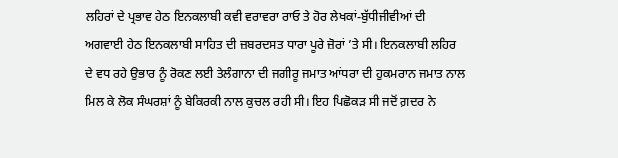ਲਹਿਰਾਂ ਦੇ ਪ੍ਰਭਾਵ ਹੇਠ ਇਨਕਲਾਬੀ ਕਵੀ ਵਰਾਵਰਾ ਰਾਓ ਤੇ ਹੋਰ ਲੇਖਕਾਂ-ਬੁੱਧੀਜੀਵੀਆਂ ਦੀ ਅਗਵਾਈ ਹੇਠ ਇਨਕਲਾਬੀ ਸਾਹਿਤ ਦੀ ਜ਼ਬਰਦਸਤ ਧਾਰਾ ਪੂਰੇ ਜ਼ੋਰਾਂ ’ਤੇ ਸੀ। ਇਨਕਲਾਬੀ ਲਹਿਰ ਦੇ ਵਧ ਰਹੇ ਉਭਾਰ ਨੂੰ ਰੋਕਣ ਲਈ ਤੇਲੰਗਾਨਾ ਦੀ ਜਗੀਰੂ ਜਮਾਤ ਆਂਧਰਾ ਦੀ ਹੁਕਮਰਾਨ ਜਮਾਤ ਨਾਲ ਮਿਲ ਕੇ ਲੋਕ ਸੰਘਰਸ਼ਾਂ ਨੂੰ ਬੇਕਿਰਕੀ ਨਾਲ ਕੁਚਲ ਰਹੀ ਸੀ। ਇਹ ਪਿਛੋਕੜ ਸੀ ਜਦੋਂ ਗ਼ਦਰ ਨੇ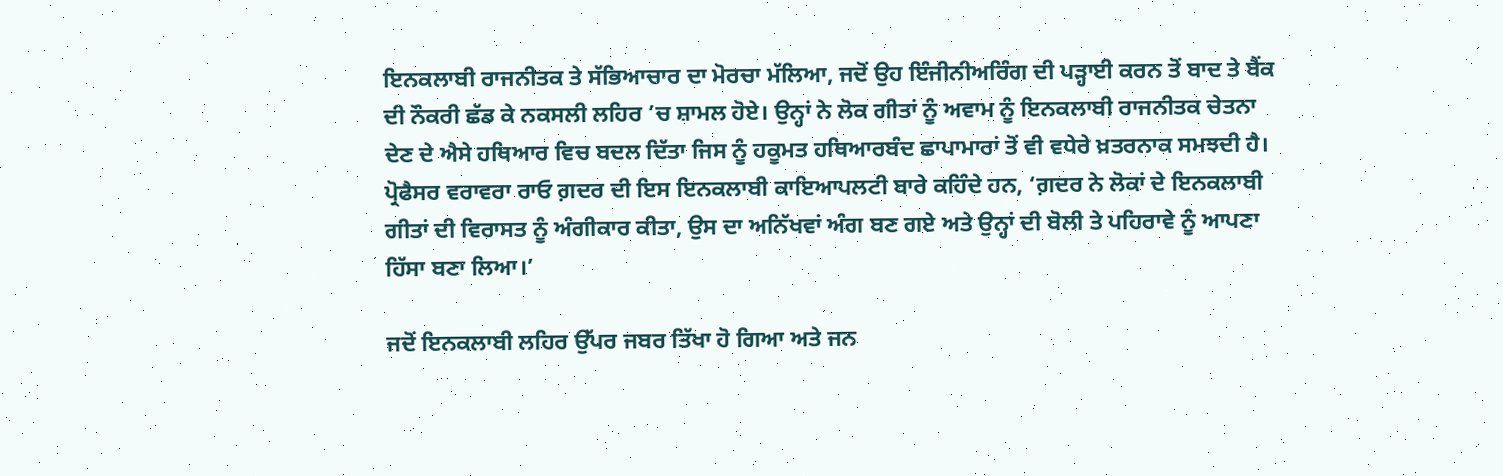ਇਨਕਲਾਬੀ ਰਾਜਨੀਤਕ ਤੇ ਸੱਭਿਆਚਾਰ ਦਾ ਮੋਰਚਾ ਮੱਲਿਆ, ਜਦੋਂ ਉਹ ਇੰਜੀਨੀਅਰਿੰਗ ਦੀ ਪੜ੍ਹਾਈ ਕਰਨ ਤੋਂ ਬਾਦ ਤੇ ਬੈਂਕ ਦੀ ਨੌਕਰੀ ਛੱਡ ਕੇ ਨਕਸਲੀ ਲਹਿਰ ’ਚ ਸ਼ਾਮਲ ਹੋਏ। ਉਨ੍ਹਾਂ ਨੇ ਲੋਕ ਗੀਤਾਂ ਨੂੰ ਅਵਾਮ ਨੂੰ ਇਨਕਲਾਬੀ ਰਾਜਨੀਤਕ ਚੇਤਨਾ ਦੇਣ ਦੇ ਐਸੇ ਹਥਿਆਰ ਵਿਚ ਬਦਲ ਦਿੱਤਾ ਜਿਸ ਨੂੰ ਹਕੂਮਤ ਹਥਿਆਰਬੰਦ ਛਾਪਾਮਾਰਾਂ ਤੋਂ ਵੀ ਵਧੇਰੇ ਖ਼ਤਰਨਾਕ ਸਮਝਦੀ ਹੈ। ਪ੍ਰੋਫੈਸਰ ਵਰਾਵਰਾ ਰਾਓ ਗ਼ਦਰ ਦੀ ਇਸ ਇਨਕਲਾਬੀ ਕਾਇਆਪਲਟੀ ਬਾਰੇ ਕਹਿੰਦੇ ਹਨ, ‘ਗ਼ਦਰ ਨੇ ਲੋਕਾਂ ਦੇ ਇਨਕਲਾਬੀ ਗੀਤਾਂ ਦੀ ਵਿਰਾਸਤ ਨੂੰ ਅੰਗੀਕਾਰ ਕੀਤਾ, ਉਸ ਦਾ ਅਨਿੱਖਵਾਂ ਅੰਗ ਬਣ ਗਏ ਅਤੇ ਉਨ੍ਹਾਂ ਦੀ ਬੋਲੀ ਤੇ ਪਹਿਰਾਵੇ ਨੂੰ ਆਪਣਾ ਹਿੱਸਾ ਬਣਾ ਲਿਆ।’

ਜਦੋਂ ਇਨਕਲਾਬੀ ਲਹਿਰ ਉੱਪਰ ਜਬਰ ਤਿੱਖਾ ਹੋ ਗਿਆ ਅਤੇ ਜਨ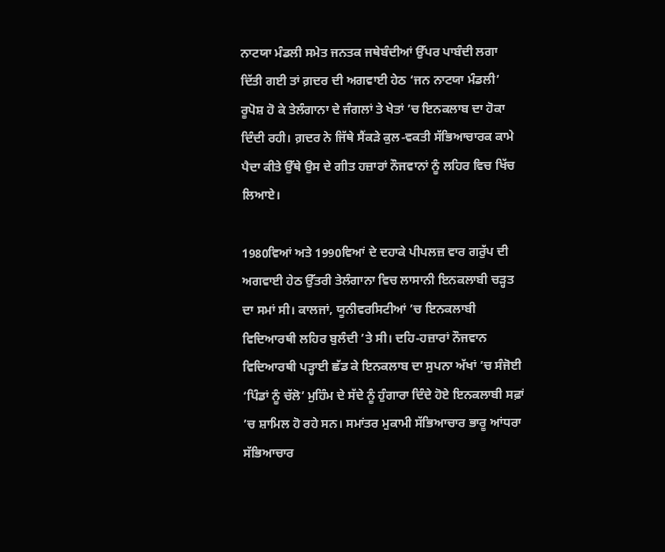ਨਾਟਯਾ ਮੰਡਲੀ ਸਮੇਤ ਜਨਤਕ ਜਥੇਬੰਦੀਆਂ ਉੱਪਰ ਪਾਬੰਦੀ ਲਗਾ ਦਿੱਤੀ ਗਈ ਤਾਂ ਗ਼ਦਰ ਦੀ ਅਗਵਾਈ ਹੇਠ ‘ਜਨ ਨਾਟਯਾ ਮੰਡਲੀ’ ਰੂਪੋਸ਼ ਹੋ ਕੇ ਤੇਲੰਗਾਨਾ ਦੇ ਜੰਗਲਾਂ ਤੇ ਖੇਤਾਂ ’ਚ ਇਨਕਲਾਬ ਦਾ ਹੋਕਾ ਦਿੰਦੀ ਰਹੀ। ਗ਼ਦਰ ਨੇ ਜਿੱਥੇ ਸੈਂਕੜੇ ਕੁਲ-ਵਕਤੀ ਸੱਭਿਆਚਾਰਕ ਕਾਮੇ ਪੈਦਾ ਕੀਤੇ ਉੱਥੇ ਉਸ ਦੇ ਗੀਤ ਹਜ਼ਾਰਾਂ ਨੌਜਵਾਨਾਂ ਨੂੰ ਲਹਿਰ ਵਿਚ ਖਿੱਚ ਲਿਆਏ।

1980ਵਿਆਂ ਅਤੇ 1990ਵਿਆਂ ਦੇ ਦਹਾਕੇ ਪੀਪਲਜ਼ ਵਾਰ ਗਰੁੱਪ ਦੀ ਅਗਵਾਈ ਹੇਠ ਉੱਤਰੀ ਤੇਲੰਗਾਨਾ ਵਿਚ ਲਾਸਾਨੀ ਇਨਕਲਾਬੀ ਚੜ੍ਹਤ ਦਾ ਸਮਾਂ ਸੀ। ਕਾਲਜਾਂ, ਯੂਨੀਵਰਸਿਟੀਆਂ ’ਚ ਇਨਕਲਾਬੀ ਵਿਦਿਆਰਥੀ ਲਹਿਰ ਬੁਲੰਦੀ ’ਤੇ ਸੀ। ਦਹਿ-ਹਜ਼ਾਰਾਂ ਨੌਜਵਾਨ ਵਿਦਿਆਰਥੀ ਪੜ੍ਹਾਈ ਛੱਡ ਕੇ ਇਨਕਲਾਬ ਦਾ ਸੁਪਨਾ ਅੱਖਾਂ ’ਚ ਸੰਜੋਈ ‘ਪਿੰਡਾਂ ਨੂੰ ਚੱਲੋ’ ਮੁਹਿੰਮ ਦੇ ਸੱਦੇ ਨੂੰ ਹੁੰਗਾਰਾ ਦਿੰਦੇ ਹੋਏ ਇਨਕਲਾਬੀ ਸਫ਼ਾਂ ’ਚ ਸ਼ਾਮਿਲ ਹੋ ਰਹੇ ਸਨ। ਸਮਾਂਤਰ ਮੁਕਾਮੀ ਸੱਭਿਆਚਾਰ ਭਾਰੂ ਆਂਧਰਾ ਸੱਭਿਆਚਾਰ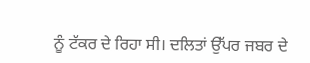ਨੂੰ ਟੱਕਰ ਦੇ ਰਿਹਾ ਸੀ। ਦਲਿਤਾਂ ਉੱਪਰ ਜਬਰ ਦੇ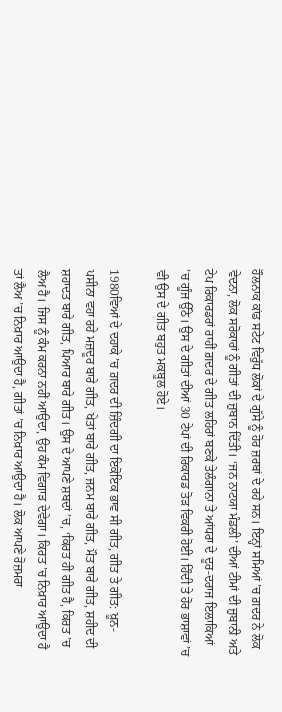ਹੌਲਨਾਕ ਕਾਂਡ ਸਟੇਟ ਵਿਰੁੱਧ ਲੋਕਾਂ ਦੇ ਗੁੱਸੇ ਨੂੰ ਹੋਰ ਜ਼ਰਬਾਂ ਦੇ ਰਹੇ ਸਨ। ਇਨ੍ਹਾਂ ਸਮਿਆਂ ’ਚ ਗ਼ਦਰ ਨੇ ਲੋਕ ਵੇਦਨਾ, ਲੋਕ ਸਰੋਕਾਰਾਂ ਨੂੰ ਗੀਤਾਂ ਦੀ ਜ਼ੁਬਾਨ ਦਿੱਤੀ। ‘ਜਨ ਨਾਟਯਾ ਮੰਡਲੀ’ ਦੀਆਂ ਟੀਮਾਂ ਦੀ ਜ਼ੁਬਾਨੀ ਅਤੇ ਟੇਪ ਰਿਕਾਰਡਰਾਂ ਰਾਹੀਂ ਗ਼ਦਰ ਦੇ ਗੀਤ ਲਹਿਰਾਂ ਬਣਕੇ ਤੇਲੰਗਾਨਾ ਤੇ ਆਂਧਰਾ ਦੇ ਦੂਰ-ਦਰਾਜ ਇਲਾਕਿਆਂ ’ਚ ਗੂੰਜ ਉੱਠੇ। ਉਸ ਦੇ ਗੀਤਾਂ ਦੀਆਂ 30 ਟੇਪਾਂ ਦੀ ਰਿਕਾਰਡ ਤੋੜ ਵਿਕਰੀ ਹੋਈ। ਹਿੰਦੀ ਤੇ ਹੋਰ ਭਾਸ਼ਾਵਾਂ ’ਚ ਵੀ ਉਸ ਦੇ ਗੀਤ ਬਹੁਤ ਮਕਬੂਲ ਹੋਏ।

1980ਵਿਆਂ ਦੇ ਦਹਾਕੇ ’ਚ ਗ਼ਦਰ ਦੀ ਜ਼ਿੰਦਗੀ ਦਾ ਇਕੋਇਕ ਭਾਵ ਸੀ ਗੀਤ, ਗੀਤ ਤੇ ਗੀਤ: ਖ਼ੂਨ-ਪਸੀਨਾ ਵਹਾ ਰਹੇ ਮਜ਼ਦੂਰ ਬਾਰੇ ਗੀਤ, ਖੇਤਾਂ ਬਾਰੇ ਗੀਤ, ਜਨਮ ਬਾਰੇ ਗੀਤ, ਮੌਤ ਬਾਰੇ ਗੀਤ, ਸ਼ਹੀਦ ਦੀ ਸ਼ਹਾਦਤ ਬਾਰੇ ਗੀਤ, ਪਿਆਰ ਬਾਰੇ ਗੀਤ। ਉਸ ਦੇ ਆਪਣੇ ਸ਼ਬਦਾਂ ’ਚ, ‘ਕਿਰਤ ਹੀ ਗੀਤ ਹੈ, ਕਿਰਤ ’ਚ ਲੈਅ ਹੈ। ਜਿਸ ਨੂੰ ਕੰਮ ਕਰਨਾ ਨਹੀਂ ਆਉਦਾ, ਉਹ ਕੰਮ ਵਿਗਾੜ ਦੇਵੇਗਾ। ਕਿਰਤ ’ਚ ਨਿਖ਼ਾਰ ਆਉਦਾ ਹੈ ਤਾਂ ਲੈਅ ’ਚ ਨਿਖ਼ਾਰ ਆਉਦਾ ਹੈ, ਗੀਤਾਂ ’ਚ ਨਿਖ਼ਾਰ ਆਉਦਾ ਹੈ। ਲੋਕ ਆਪਣੇ ਰੋਜ਼ਮਰਾ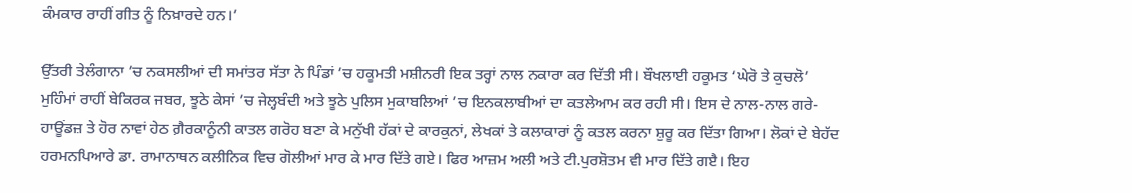ਕੰਮਕਾਰ ਰਾਹੀਂ ਗੀਤ ਨੂੰ ਨਿਖ਼ਾਰਦੇ ਹਨ।’

ਉੱਤਰੀ ਤੇਲੰਗਾਨਾ ’ਚ ਨਕਸਲੀਆਂ ਦੀ ਸਮਾਂਤਰ ਸੱਤਾ ਨੇ ਪਿੰਡਾਂ ’ਚ ਹਕੂਮਤੀ ਮਸ਼ੀਨਰੀ ਇਕ ਤਰ੍ਹਾਂ ਨਾਲ ਨਕਾਰਾ ਕਰ ਦਿੱਤੀ ਸੀ। ਬੌਖਲਾਈ ਹਕੂਮਤ ‘ਘੇਰੋ ਤੇ ਕੁਚਲੋ’ ਮੁਹਿੰਮਾਂ ਰਾਹੀਂ ਬੇਕਿਰਕ ਜਬਰ, ਝੂਠੇ ਕੇਸਾਂ ’ਚ ਜੇਲ੍ਹਬੰਦੀ ਅਤੇ ਝੂਠੇ ਪੁਲਿਸ ਮੁਕਾਬਲਿਆਂ ’ਚ ਇਨਕਲਾਬੀਆਂ ਦਾ ਕਤਲੇਆਮ ਕਰ ਰਹੀ ਸੀ। ਇਸ ਦੇ ਨਾਲ-ਨਾਲ ਗਰੇ-ਹਾਊਂਡਜ਼ ਤੇ ਹੋਰ ਨਾਵਾਂ ਹੇਠ ਗ਼ੈਰਕਾਨੂੰਨੀ ਕਾਤਲ ਗਰੋਹ ਬਣਾ ਕੇ ਮਨੁੱਖੀ ਹੱਕਾਂ ਦੇ ਕਾਰਕੁਨਾਂ, ਲੇਖਕਾਂ ਤੇ ਕਲਾਕਾਰਾਂ ਨੂੰ ਕਤਲ ਕਰਨਾ ਸ਼ੁਰੂ ਕਰ ਦਿੱਤਾ ਗਿਆ। ਲੋਕਾਂ ਦੇ ਬੇਹੱਦ ਹਰਮਨਪਿਆਰੇ ਡਾ. ਰਾਮਾਨਾਥਨ ਕਲੀਨਿਕ ਵਿਚ ਗੋਲੀਆਂ ਮਾਰ ਕੇ ਮਾਰ ਦਿੱਤੇ ਗਏ। ਫਿਰ ਆਜ਼ਮ ਅਲੀ ਅਤੇ ਟੀ.ਪੁਰਸ਼ੋਤਮ ਵੀ ਮਾਰ ਦਿੱਤੇ ਗੲੈ। ਇਹ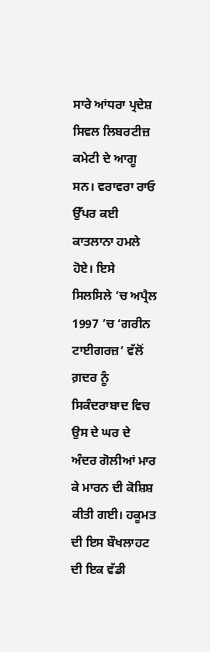ਸਾਰੇ ਆਂਧਰਾ ਪ੍ਰਦੇਸ਼ ਸਿਵਲ ਲਿਬਰਟੀਜ਼ ਕਮੇਟੀ ਦੇ ਆਗੂ ਸਨ। ਵਰਾਵਰਾ ਰਾਓ ਉੱਪਰ ਕਈ ਕਾਤਲਾਨਾ ਹਮਲੇ ਹੋਏ। ਇਸੇ ਸਿਲਸਿਲੇ ’ਚ ਅਪ੍ਰੈਲ 1997 ’ਚ ‘ਗਰੀਨ ਟਾਈਗਰਜ਼’ ਵੱਲੋਂ ਗ਼ਦਰ ਨੂੰ ਸਿਕੰਦਰਾਬਾਦ ਵਿਚ ਉਸ ਦੇ ਘਰ ਦੇ ਅੰਦਰ ਗੋਲੀਆਂ ਮਾਰ ਕੇ ਮਾਰਨ ਦੀ ਕੋਸ਼ਿਸ਼ ਕੀਤੀ ਗਈ। ਹਕੂਮਤ ਦੀ ਇਸ ਬੌਖਲਾਹਟ ਦੀ ਇਕ ਵੱਡੀ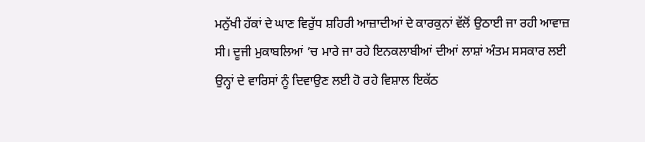ਮਨੁੱਖੀ ਹੱਕਾਂ ਦੇ ਘਾਣ ਵਿਰੁੱਧ ਸ਼ਹਿਰੀ ਆਜ਼ਾਦੀਆਂ ਦੇ ਕਾਰਕੁਨਾਂ ਵੱਲੋਂ ਉਠਾਈ ਜਾ ਰਹੀ ਆਵਾਜ਼ ਸੀ। ਦੂਜੀ ਮੁਕਾਬਲਿਆਂ ’ਚ ਮਾਰੇ ਜਾ ਰਹੇ ਇਨਕਲਾਬੀਆਂ ਦੀਆਂ ਲਾਸ਼ਾਂ ਅੰਤਮ ਸਸਕਾਰ ਲਈ ਉਨ੍ਹਾਂ ਦੇ ਵਾਰਿਸਾਂ ਨੂੰ ਦਿਵਾਉਣ ਲਈ ਹੋ ਰਹੇ ਵਿਸ਼ਾਲ ਇਕੱਠ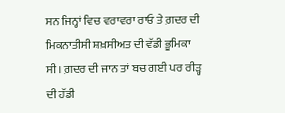ਸਨ ਜਿਨ੍ਹਾਂ ਵਿਚ ਵਰਾਵਰਾ ਰਾਓ ਤੇ ਗ਼ਦਰ ਦੀ ਮਿਕਨਾਤੀਸੀ ਸ਼ਖ਼ਸੀਅਤ ਦੀ ਵੱਡੀ ਭੂਮਿਕਾ ਸੀ। ਗ਼ਦਰ ਦੀ ਜਾਨ ਤਾਂ ਬਚ ਗਈ ਪਰ ਰੀੜ੍ਹ ਦੀ ਹੱਡੀ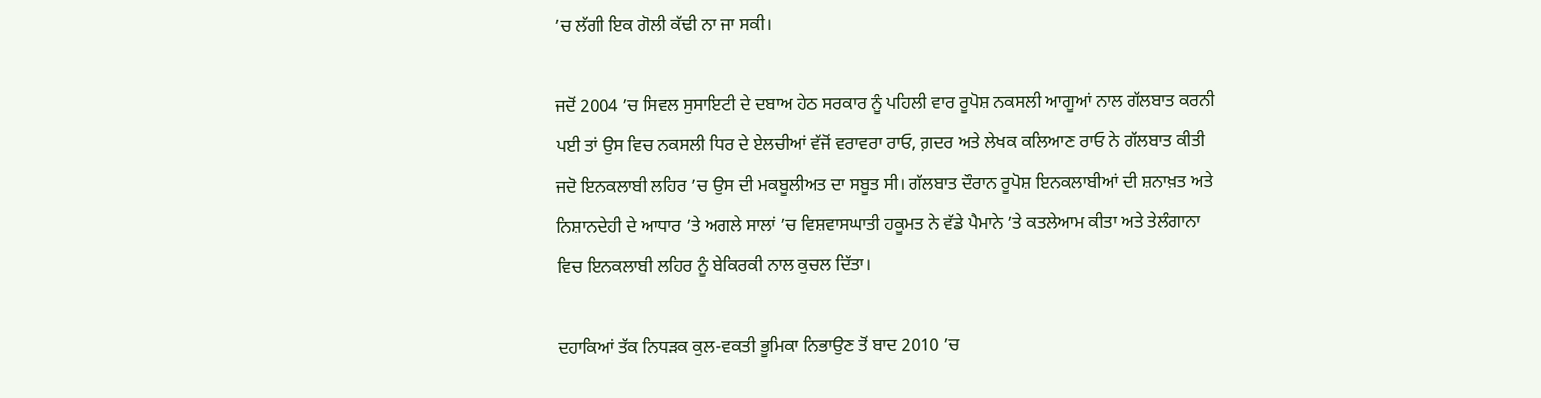’ਚ ਲੱਗੀ ਇਕ ਗੋਲੀ ਕੱਢੀ ਨਾ ਜਾ ਸਕੀ।

ਜਦੋਂ 2004 ’ਚ ਸਿਵਲ ਸੁਸਾਇਟੀ ਦੇ ਦਬਾਅ ਹੇਠ ਸਰਕਾਰ ਨੂੰ ਪਹਿਲੀ ਵਾਰ ਰੂਪੋਸ਼ ਨਕਸਲੀ ਆਗੂਆਂ ਨਾਲ ਗੱਲਬਾਤ ਕਰਨੀ ਪਈ ਤਾਂ ਉਸ ਵਿਚ ਨਕਸਲੀ ਧਿਰ ਦੇ ਏਲਚੀਆਂ ਵੱਜੋਂ ਵਰਾਵਰਾ ਰਾਓ, ਗ਼ਦਰ ਅਤੇ ਲੇਖਕ ਕਲਿਆਣ ਰਾਓ ਨੇ ਗੱਲਬਾਤ ਕੀਤੀ ਜਦੋ ਇਨਕਲਾਬੀ ਲਹਿਰ ’ਚ ਉਸ ਦੀ ਮਕਬੂਲੀਅਤ ਦਾ ਸਬੂਤ ਸੀ। ਗੱਲਬਾਤ ਦੌਰਾਨ ਰੂਪੋਸ਼ ਇਨਕਲਾਬੀਆਂ ਦੀ ਸ਼ਨਾਖ਼ਤ ਅਤੇ ਨਿਸ਼ਾਨਦੇਹੀ ਦੇ ਆਧਾਰ ’ਤੇ ਅਗਲੇ ਸਾਲਾਂ ’ਚ ਵਿਸ਼ਵਾਸਘਾਤੀ ਹਕੂਮਤ ਨੇ ਵੱਡੇ ਪੈਮਾਨੇ ’ਤੇ ਕਤਲੇਆਮ ਕੀਤਾ ਅਤੇ ਤੇਲੰਗਾਨਾ ਵਿਚ ਇਨਕਲਾਬੀ ਲਹਿਰ ਨੂੰ ਬੇਕਿਰਕੀ ਨਾਲ ਕੁਚਲ ਦਿੱਤਾ।

ਦਹਾਕਿਆਂ ਤੱਕ ਨਿਧੜਕ ਕੁਲ-ਵਕਤੀ ਭੂਮਿਕਾ ਨਿਭਾਉਣ ਤੋਂ ਬਾਦ 2010 ’ਚ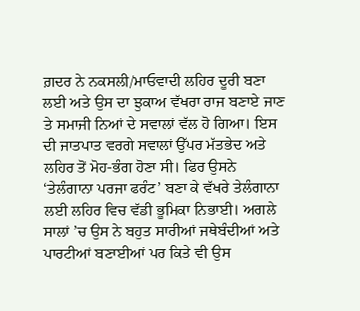ਗ਼ਦਰ ਨੇ ਨਕਸਲੀ/ਮਾਓਵਾਦੀ ਲਹਿਰ ਦੂਰੀ ਬਣਾ ਲਈ ਅਤੇ ਉਸ ਦਾ ਝੁਕਾਅ ਵੱਖਰਾ ਰਾਜ ਬਣਾਏ ਜਾਣ ਤੇ ਸਮਾਜੀ ਨਿਆਂ ਦੇ ਸਵਾਲਾਂ ਵੱਲ ਹੋ ਗਿਆ। ਇਸ ਦੀ ਜਾਤਪਾਤ ਵਰਗੇ ਸਵਾਲਾਂ ਉੱਪਰ ਮੱਤਭੇਦ ਅਤੇ ਲਹਿਰ ਤੋਂ ਮੋਹ-ਭੰਗ ਹੋਣਾ ਸੀ। ਫਿਰ ਉਸਨੇ ‘ਤੇਲੰਗਾਨਾ ਪਰਜਾ ਫਰੰਟ’ ਬਣਾ ਕੇ ਵੱਖਰੇ ਤੇਲੰਗਾਨਾ ਲਈ ਲਹਿਰ ਵਿਚ ਵੱਡੀ ਭੂਮਿਕਾ ਨਿਭਾਈ। ਅਗਲੇ ਸਾਲਾਂ ’ਚ ਉਸ ਨੇ ਬਹੁਤ ਸਾਰੀਆਂ ਜਥੇਬੰਦੀਆਂ ਅਤੇ ਪਾਰਟੀਆਂ ਬਣਾਈਆਂ ਪਰ ਕਿਤੇ ਵੀ ਉਸ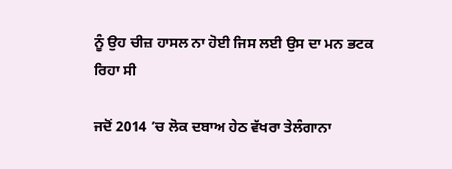ਨੂੰ ਉਹ ਚੀਜ਼ ਹਾਸਲ ਨਾ ਹੋਈ ਜਿਸ ਲਈ ਉਸ ਦਾ ਮਨ ਭਟਕ ਰਿਹਾ ਸੀ

ਜਦੋਂ 2014 ’ਚ ਲੋਕ ਦਬਾਅ ਹੇਠ ਵੱਖਰਾ ਤੇਲੰਗਾਨਾ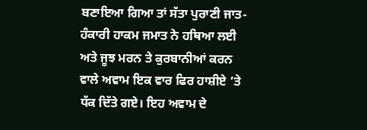ਬਣਾਇਆ ਗਿਆ ਤਾਂ ਸੱਤਾ ਪੁਰਾਣੀ ਜਾਤ-ਹੰਕਾਰੀ ਹਾਕਮ ਜਮਾਤ ਨੇ ਹਥਿਆ ਲਈ ਅਤੇ ਜੂਝ ਮਰਨ ਤੇ ਕੁਰਬਾਨੀਆਂ ਕਰਨ ਵਾਲੇ ਅਵਾਮ ਇਕ ਵਾਰ ਫਿਰ ਹਾਸ਼ੀਏ ’ਤੇ ਧੱਕ ਦਿੱਤੇ ਗਏ। ਇਹ ਅਵਾਮ ਦੇ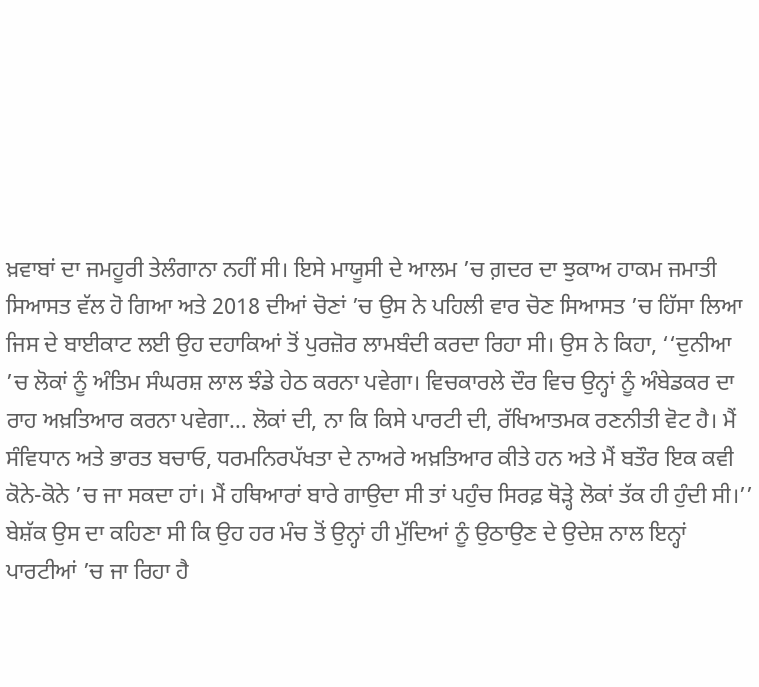ਖ਼ਵਾਬਾਂ ਦਾ ਜਮਹੂਰੀ ਤੇਲੰਗਾਨਾ ਨਹੀਂ ਸੀ। ਇਸੇ ਮਾਯੂਸੀ ਦੇ ਆਲਮ ’ਚ ਗ਼ਦਰ ਦਾ ਝੁਕਾਅ ਹਾਕਮ ਜਮਾਤੀ ਸਿਆਸਤ ਵੱਲ ਹੋ ਗਿਆ ਅਤੇ 2018 ਦੀਆਂ ਚੋਣਾਂ ’ਚ ਉਸ ਨੇ ਪਹਿਲੀ ਵਾਰ ਚੋਣ ਸਿਆਸਤ ’ਚ ਹਿੱਸਾ ਲਿਆ ਜਿਸ ਦੇ ਬਾਈਕਾਟ ਲਈ ਉਹ ਦਹਾਕਿਆਂ ਤੋਂ ਪੁਰਜ਼ੋਰ ਲਾਮਬੰਦੀ ਕਰਦਾ ਰਿਹਾ ਸੀ। ਉਸ ਨੇ ਕਿਹਾ, ‘‘ਦੁਨੀਆ ’ਚ ਲੋਕਾਂ ਨੂੰ ਅੰਤਿਮ ਸੰਘਰਸ਼ ਲਾਲ ਝੰਡੇ ਹੇਠ ਕਰਨਾ ਪਵੇਗਾ। ਵਿਚਕਾਰਲੇ ਦੌਰ ਵਿਚ ਉਨ੍ਹਾਂ ਨੂੰ ਅੰਬੇਡਕਰ ਦਾ ਰਾਹ ਅਖ਼ਤਿਆਰ ਕਰਨਾ ਪਵੇਗਾ… ਲੋਕਾਂ ਦੀ, ਨਾ ਕਿ ਕਿਸੇ ਪਾਰਟੀ ਦੀ, ਰੱਖਿਆਤਮਕ ਰਣਨੀਤੀ ਵੋਟ ਹੈ। ਮੈਂ ਸੰਵਿਧਾਨ ਅਤੇ ਭਾਰਤ ਬਚਾਓ, ਧਰਮਨਿਰਪੱਖਤਾ ਦੇ ਨਾਅਰੇ ਅਖ਼ਤਿਆਰ ਕੀਤੇ ਹਨ ਅਤੇ ਮੈਂ ਬਤੌਰ ਇਕ ਕਵੀ ਕੋਨੇ-ਕੋਨੇ ’ਚ ਜਾ ਸਕਦਾ ਹਾਂ। ਮੈਂ ਹਥਿਆਰਾਂ ਬਾਰੇ ਗਾਉਦਾ ਸੀ ਤਾਂ ਪਹੁੰਚ ਸਿਰਫ਼ ਥੋੜ੍ਹੇ ਲੋਕਾਂ ਤੱਕ ਹੀ ਹੁੰਦੀ ਸੀ।’’ ਬੇਸ਼ੱਕ ਉਸ ਦਾ ਕਹਿਣਾ ਸੀ ਕਿ ਉਹ ਹਰ ਮੰਚ ਤੋਂ ਉਨ੍ਹਾਂ ਹੀ ਮੁੱਦਿਆਂ ਨੂੰ ਉਠਾਉਣ ਦੇ ਉਦੇਸ਼ ਨਾਲ ਇਨ੍ਹਾਂ ਪਾਰਟੀਆਂ ’ਚ ਜਾ ਰਿਹਾ ਹੈ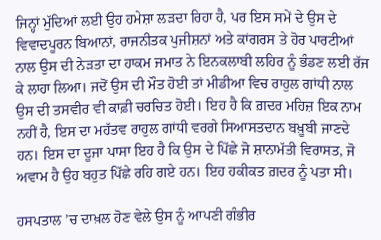ਜਿਨ੍ਹਾਂ ਮੁੱਦਿਆਂ ਲਈ ਉਹ ਹਮੇਸ਼ਾ ਲੜਦਾ ਰਿਹਾ ਹੈ, ਪਰ ਇਸ ਸਮੇਂ ਦੇ ਉਸ ਦੇ ਵਿਵਾਦਪੂਰਨ ਬਿਆਨਾਂ, ਰਾਜਨੀਤਕ ਪੁਜੀਸ਼ਨਾਂ ਅਤੇ ਕਾਂਗਰਸ ਤੇ ਹੋਰ ਪਾਰਟੀਆਂ ਨਾਲ ਉਸ ਦੀ ਨੇੜਤਾ ਦਾ ਹਾਕਮ ਜਮਾਤ ਨੇ ਇਨਕਲਾਬੀ ਲਹਿਰ ਨੂੰ ਭੰਡਣ ਲਈ ਰੱਜ ਕੇ ਲਾਹਾ ਲਿਆ। ਜਦੋਂ ਉਸ ਦੀ ਮੌਤ ਹੋਈ ਤਾਂ ਮੀਡੀਆ ਵਿਚ ਰਾਹੁਲ ਗਾਂਧੀ ਨਾਲ ਉਸ ਦੀ ਤਸਵੀਰ ਵੀ ਕਾਫ਼ੀ ਚਰਚਿਤ ਹੋਈ। ਇਹ ਹੈ ਕਿ ਗ਼ਦਰ ਮਹਿਜ਼ ਇਕ ਨਾਮ ਨਹੀਂ ਹੈ, ਇਸ ਦਾ ਮਹੱਤਵ ਰਾਹੁਲ ਗਾਂਧੀ ਵਰਗੇ ਸਿਆਸਤਦਾਨ ਬਖ਼ੂਬੀ ਜਾਣਦੇ ਹਨ। ਇਸ ਦਾ ਦੂਜਾ ਪਾਸਾ ਇਹ ਹੈ ਕਿ ਉਸ ਦੇ ਪਿੱਛੇ ਜੋ ਸ਼ਾਨਾਮੱਤੀ ਵਿਰਾਸਤ, ਜੋ ਅਵਾਮ ਹੈ ਉਹ ਬਹੁਤ ਪਿੱਛੇ ਰਹਿ ਗਏ ਹਨ। ਇਹ ਹਕੀਕਤ ਗ਼ਦਰ ਨੂੰ ਪਤਾ ਸੀ।

ਹਸਪਤਾਲ ’ਚ ਦਾਖ਼ਲ ਹੋਣ ਵੇਲੇ ਉਸ ਨੂੰ ਆਪਣੀ ਗੰਭੀਰ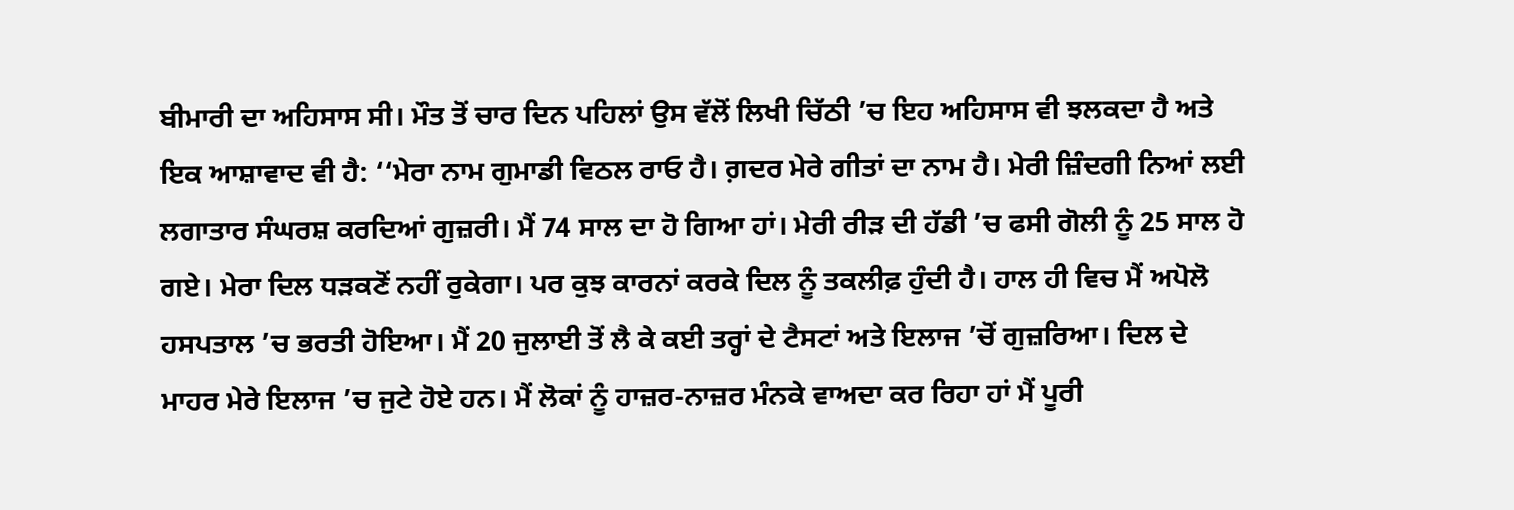ਬੀਮਾਰੀ ਦਾ ਅਹਿਸਾਸ ਸੀ। ਮੌਤ ਤੋਂ ਚਾਰ ਦਿਨ ਪਹਿਲਾਂ ਉਸ ਵੱਲੋਂ ਲਿਖੀ ਚਿੱਠੀ ’ਚ ਇਹ ਅਹਿਸਾਸ ਵੀ ਝਲਕਦਾ ਹੈ ਅਤੇ ਇਕ ਆਸ਼ਾਵਾਦ ਵੀ ਹੈ: ‘‘ਮੇਰਾ ਨਾਮ ਗੁਮਾਡੀ ਵਿਠਲ ਰਾਓ ਹੈ। ਗ਼ਦਰ ਮੇਰੇ ਗੀਤਾਂ ਦਾ ਨਾਮ ਹੈ। ਮੇਰੀ ਜ਼ਿੰਦਗੀ ਨਿਆਂ ਲਈ ਲਗਾਤਾਰ ਸੰਘਰਸ਼ ਕਰਦਿਆਂ ਗੁਜ਼ਰੀ। ਮੈਂ 74 ਸਾਲ ਦਾ ਹੋ ਗਿਆ ਹਾਂ। ਮੇਰੀ ਰੀੜ ਦੀ ਹੱਡੀ ’ਚ ਫਸੀ ਗੋਲੀ ਨੂੰ 25 ਸਾਲ ਹੋ ਗਏ। ਮੇਰਾ ਦਿਲ ਧੜਕਣੋਂ ਨਹੀਂ ਰੁਕੇਗਾ। ਪਰ ਕੁਝ ਕਾਰਨਾਂ ਕਰਕੇ ਦਿਲ ਨੂੰ ਤਕਲੀਫ਼ ਹੁੰਦੀ ਹੈ। ਹਾਲ ਹੀ ਵਿਚ ਮੈਂ ਅਪੋਲੋ ਹਸਪਤਾਲ ’ਚ ਭਰਤੀ ਹੋਇਆ। ਮੈਂ 20 ਜੁਲਾਈ ਤੋਂ ਲੈ ਕੇ ਕਈ ਤਰ੍ਹਾਂ ਦੇ ਟੈਸਟਾਂ ਅਤੇ ਇਲਾਜ ’ਚੋਂ ਗੁਜ਼ਰਿਆ। ਦਿਲ ਦੇ ਮਾਹਰ ਮੇਰੇ ਇਲਾਜ ’ਚ ਜੁਟੇ ਹੋਏ ਹਨ। ਮੈਂ ਲੋਕਾਂ ਨੂੰ ਹਾਜ਼ਰ-ਨਾਜ਼ਰ ਮੰਨਕੇ ਵਾਅਦਾ ਕਰ ਰਿਹਾ ਹਾਂ ਮੈਂ ਪੂਰੀ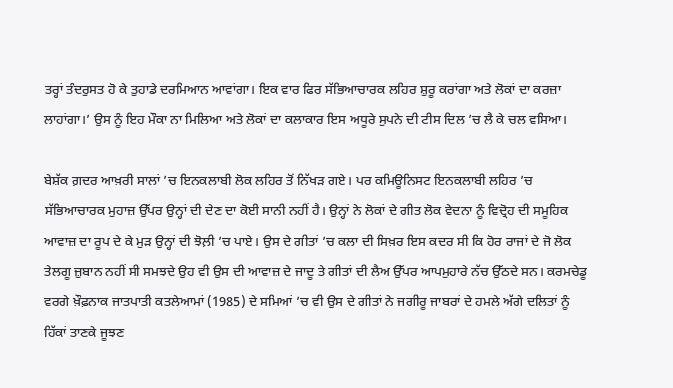ਤਰ੍ਹਾਂ ਤੰਦਰੁਸਤ ਹੋ ਕੇ ਤੁਹਾਡੇ ਦਰਮਿਆਨ ਆਵਾਂਗਾ। ਇਕ ਵਾਰ ਫਿਰ ਸੱਭਿਆਚਾਰਕ ਲਹਿਰ ਸ਼ੁਰੂ ਕਰਾਂਗਾ ਅਤੇ ਲੋਕਾਂ ਦਾ ਕਰਜ਼ਾ ਲਾਹਾਂਗਾ।’ ਉਸ ਨੂੰ ਇਹ ਮੌਕਾ ਨਾ ਮਿਲਿਆ ਅਤੇ ਲੋਕਾਂ ਦਾ ਕਲਾਕਾਰ ਇਸ ਅਧੂਰੇ ਸੁਪਨੇ ਦੀ ਟੀਸ ਦਿਲ ’ਚ ਲੈ ਕੇ ਚਲ ਵਸਿਆ।

ਬੇਸ਼ੱਕ ਗ਼ਦਰ ਆਖ਼ਰੀ ਸਾਲਾਂ ’ਚ ਇਨਕਲਾਬੀ ਲੋਕ ਲਹਿਰ ਤੋਂ ਨਿੱਖੜ ਗਏ। ਪਰ ਕਮਿਊਨਿਸਟ ਇਨਕਲਾਬੀ ਲਹਿਰ ’ਚ ਸੱਭਿਆਚਾਰਕ ਮੁਹਾਜ਼ ਉੱਪਰ ਉਨ੍ਹਾਂ ਦੀ ਦੇਣ ਦਾ ਕੋਈ ਸਾਨੀ ਨਹੀਂ ਹੈ। ਉਨ੍ਹਾਂ ਨੇ ਲੋਕਾਂ ਦੇ ਗੀਤ ਲੋਕ ਵੇਦਨਾ ਨੂੰ ਵਿਦ੍ਰੋਹ ਦੀ ਸਮੂਹਿਕ ਆਵਾਜ਼ ਦਾ ਰੂਪ ਦੇ ਕੇ ਮੁੜ ਉਨ੍ਹਾਂ ਦੀ ਝੋਲ਼ੀ ’ਚ ਪਾਏ। ਉਸ ਦੇ ਗੀਤਾਂ ’ਚ ਕਲਾ ਦੀ ਸਿਖ਼ਰ ਇਸ ਕਦਰ ਸੀ ਕਿ ਹੋਰ ਰਾਜਾਂ ਦੇ ਜੋ ਲੋਕ ਤੇਲਗੂ ਜ਼ੁਬਾਨ ਨਹੀਂ ਸੀ ਸਮਝਦੇ ਉਹ ਵੀ ਉਸ ਦੀ ਆਵਾਜ਼ ਦੇ ਜਾਦੂ ਤੇ ਗੀਤਾਂ ਦੀ ਲੈਅ ਉੱਪਰ ਆਪਮੁਹਾਰੇ ਨੱਚ ਉੱਠਦੇ ਸਨ। ਕਰਮਚੇਡੂ ਵਰਗੇ ਖ਼ੌਫ਼ਨਾਕ ਜਾਤਪਾਤੀ ਕਤਲੇਆਮਾਂ (1985) ਦੇ ਸਮਿਆਂ ’ਚ ਵੀ ਉਸ ਦੇ ਗੀਤਾਂ ਨੇ ਜਗੀਰੂ ਜਾਬਰਾਂ ਦੇ ਹਮਲੇ ਅੱਗੇ ਦਲਿਤਾਂ ਨੂੰ ਹਿੱਕਾਂ ਤਾਣਕੇ ਜੂਝਣ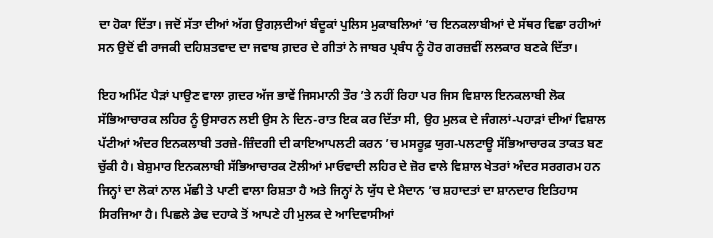ਦਾ ਹੋਕਾ ਦਿੱਤਾ। ਜਦੋਂ ਸੱਤਾ ਦੀਆਂ ਅੱਗ ਉਗਲ਼ਦੀਆਂ ਬੰਦੂਕਾਂ ਪੁਲਿਸ ਮੁਕਾਬਲਿਆਂ ’ਚ ਇਨਕਲਾਬੀਆਂ ਦੇ ਸੱਥਰ ਵਿਛਾ ਰਹੀਆਂ ਸਨ ਉਦੋਂ ਵੀ ਰਾਜਕੀ ਦਹਿਸ਼ਤਵਾਦ ਦਾ ਜਵਾਬ ਗ਼ਦਰ ਦੇ ਗੀਤਾਂ ਨੇ ਜਾਬਰ ਪ੍ਰਬੰਧ ਨੂੰ ਹੋਰ ਗਰਜ਼ਵੀਂ ਲਲਕਾਰ ਬਣਕੇ ਦਿੱਤਾ।

ਇਹ ਅਮਿੱਟ ਪੈੜਾਂ ਪਾਉਣ ਵਾਲਾ ਗ਼ਦਰ ਅੱਜ ਭਾਵੇਂ ਜਿਸਮਾਨੀ ਤੌਰ ’ਤੇ ਨਹੀਂ ਰਿਹਾ ਪਰ ਜਿਸ ਵਿਸ਼ਾਲ ਇਨਕਲਾਬੀ ਲੋਕ ਸੱਭਿਆਚਾਰਕ ਲਹਿਰ ਨੂੰ ਉਸਾਰਨ ਲਈ ਉਸ ਨੇ ਦਿਨ-ਰਾਤ ਇਕ ਕਰ ਦਿੱਤਾ ਸੀ, ਉਹ ਮੁਲਕ ਦੇ ਜੰਗਲਾਂ-ਪਹਾੜਾਂ ਦੀਆਂ ਵਿਸ਼ਾਲ ਪੱਟੀਆਂ ਅੰਦਰ ਇਨਕਲਾਬੀ ਤਰਜ਼ੇ-ਜ਼ਿੰਦਗੀ ਦੀ ਕਾਇਆਪਲਟੀ ਕਰਨ ’ਚ ਮਸਰੂਫ਼ ਯੁਗ-ਪਲਟਾਊ ਸੱਭਿਆਚਾਰਕ ਤਾਕਤ ਬਣ ਚੁੱਕੀ ਹੈ। ਬੇਸ਼ੁਮਾਰ ਇਨਕਲਾਬੀ ਸੱਭਿਆਚਾਰਕ ਟੋਲੀਆਂ ਮਾਓਵਾਦੀ ਲਹਿਰ ਦੇ ਜ਼ੋਰ ਵਾਲੇ ਵਿਸ਼ਾਲ ਖੇਤਰਾਂ ਅੰਦਰ ਸਰਗਰਮ ਹਨ ਜਿਨ੍ਹਾਂ ਦਾ ਲੋਕਾਂ ਨਾਲ ਮੱਛੀ ਤੇ ਪਾਣੀ ਵਾਲਾ ਰਿਸ਼ਤਾ ਹੈ ਅਤੇ ਜਿਨ੍ਹਾਂ ਨੇ ਯੁੱਧ ਦੇ ਮੈਦਾਨ ’ਚ ਸ਼ਹਾਦਤਾਂ ਦਾ ਸ਼ਾਨਦਾਰ ਇਤਿਹਾਸ ਸਿਰਜਿਆ ਹੈ। ਪਿਛਲੇ ਡੇਢ ਦਹਾਕੇ ਤੋਂ ਆਪਣੇ ਹੀ ਮੁਲਕ ਦੇ ਆਦਿਵਾਸੀਆਂ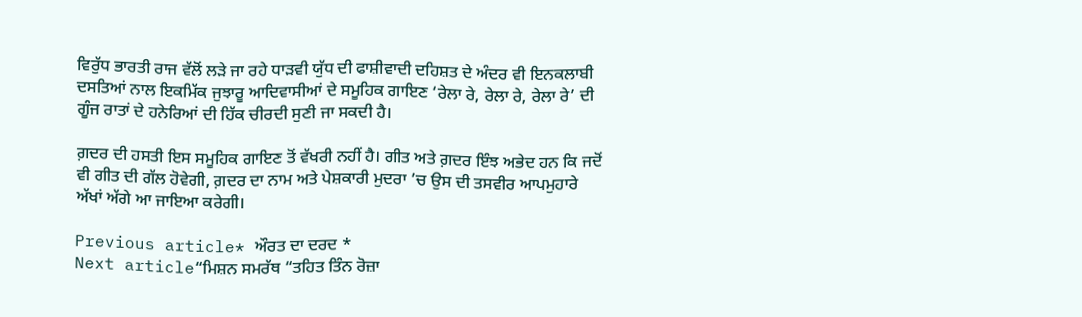ਵਿਰੁੱਧ ਭਾਰਤੀ ਰਾਜ ਵੱਲੋਂ ਲੜੇ ਜਾ ਰਹੇ ਧਾੜਵੀ ਯੁੱਧ ਦੀ ਫਾਸ਼ੀਵਾਦੀ ਦਹਿਸ਼ਤ ਦੇ ਅੰਦਰ ਵੀ ਇਨਕਲਾਬੀ ਦਸਤਿਆਂ ਨਾਲ ਇਕਮਿੱਕ ਜੁਝਾਰੂ ਆਦਿਵਾਸੀਆਂ ਦੇ ਸਮੂਹਿਕ ਗਾਇਣ ‘ਰੇਲਾ ਰੇ, ਰੇਲਾ ਰੇ, ਰੇਲਾ ਰੇ’ ਦੀ ਗੂੰਜ ਰਾਤਾਂ ਦੇ ਹਨੇਰਿਆਂ ਦੀ ਹਿੱਕ ਚੀਰਦੀ ਸੁਣੀ ਜਾ ਸਕਦੀ ਹੈ।

ਗ਼ਦਰ ਦੀ ਹਸਤੀ ਇਸ ਸਮੂਹਿਕ ਗਾਇਣ ਤੋਂ ਵੱਖਰੀ ਨਹੀਂ ਹੈ। ਗੀਤ ਅਤੇ ਗ਼ਦਰ ਇੰਝ ਅਭੇਦ ਹਨ ਕਿ ਜਦੋਂ ਵੀ ਗੀਤ ਦੀ ਗੱਲ ਹੋਵੇਗੀ, ਗ਼ਦਰ ਦਾ ਨਾਮ ਅਤੇ ਪੇਸ਼ਕਾਰੀ ਮੁਦਰਾ ’ਚ ਉਸ ਦੀ ਤਸਵੀਰ ਆਪਮੁਹਾਰੇ ਅੱਖਾਂ ਅੱਗੇ ਆ ਜਾਇਆ ਕਰੇਗੀ।

Previous article* ਔਰਤ ਦਾ ਦਰਦ *
Next article“ਮਿਸ਼ਨ ਸਮਰੱਥ “ਤਹਿਤ ਤਿੰਨ ਰੋਜ਼ਾ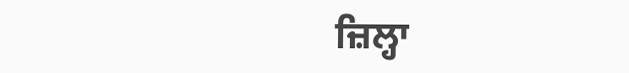ਜ਼ਿਲ੍ਹਾ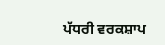ਪੱਧਰੀ ਵਰਕਸ਼ਾਪ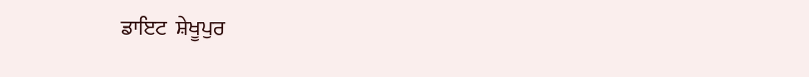ਡਾਇਟ  ਸ਼ੇਖੂਪੁਰ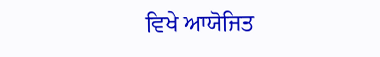ਵਿਖੇ ਆਯੋਜਿਤ